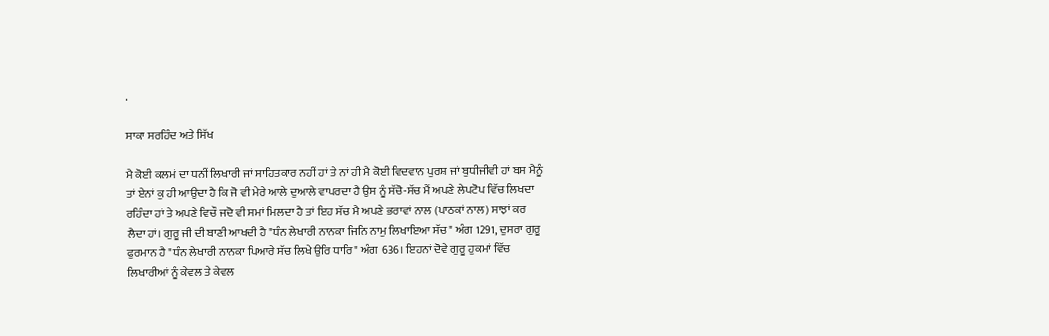.

ਸਾਕਾ ਸਰਹਿੰਦ ਅਤੇ ਸਿੱਖ

ਮੈ ਕੋਈ ਕਲਮਂ ਦਾ ਧਨੀਂ ਲਿਖਾਰੀ ਜਾਂ ਸਾਹਿਤਕਾਰ ਨਹੀਂ ਹਾਂ ਤੇ ਨਾਂ ਹੀ ਮੈ ਕੋਈ ਵਿਦਵਾਨ ਪੁਰਸ਼ ਜਾਂ ਬੁਧੀਜੀਵੀ ਹਾਂ ਬਸ ਮੈਨੂੰ ਤਾਂ ਏਨਾਂ ਕੁ ਹੀ ਆਉਦਾ ਹੈ ਕਿ ਜੋ ਵੀ ਮੇਰੇ ਆਲੇ ਦੁਆਲੇ ਵਾਪਰਦਾ ਹੈ ਉਸ ਨੂੰ ਸੱਚੋ-ਸੱਚ ਮੈਂ ਅਪਣੇ ਲੇਪਟੋਪ ਵਿੱਚ ਲਿਖਦਾ ਰਹਿੰਦਾ ਹਾਂ ਤੇ ਅਪਣੇ ਵਿਚੌ ਜਦੋ ਵੀ ਸਮਾਂ ਮਿਲਦਾ ਹੈ ਤਾਂ ਇਹ ਸੱਚ ਮੈ ਅਪਣੇ ਭਰਾਵਾਂ ਨਾਲ (ਪਾਠਕਾਂ ਨਾਲ) ਸਾਝਾਂ ਕਰ ਲੈਦਾ ਹਾਂ। ਗੁਰੂ ਜੀ ਦੀ ਬਾਣੀ ਆਖਦੀ ਹੈ "ਧੰਨ ਲੇਖਾਰੀ ਨਾਨਕਾ ਜਿਨਿ ਨਾਮੁ ਲਿਖਾਇਆ ਸੱਚ" ਅੰਗ 1291, ਦੁਸਰਾ ਗੁਰੂ ਫੁਰਮਾਨ ਹੈ "ਧੰਨ ਲੇਖਾਰੀ ਨਾਨਕਾ ਪਿਆਰੇ ਸੱਚ ਲਿਖੇ ਉਰਿ ਧਾਰਿ" ਅੰਗ 636। ਇਹਨਾਂ ਦੋਵੇ ਗੁਰੂ ਹੁਕਮਾਂ ਵਿੱਚ ਲਿਖਾਰੀਆਂ ਨੂੰ ਕੇਵਲ ਤੇ ਕੇਵਲ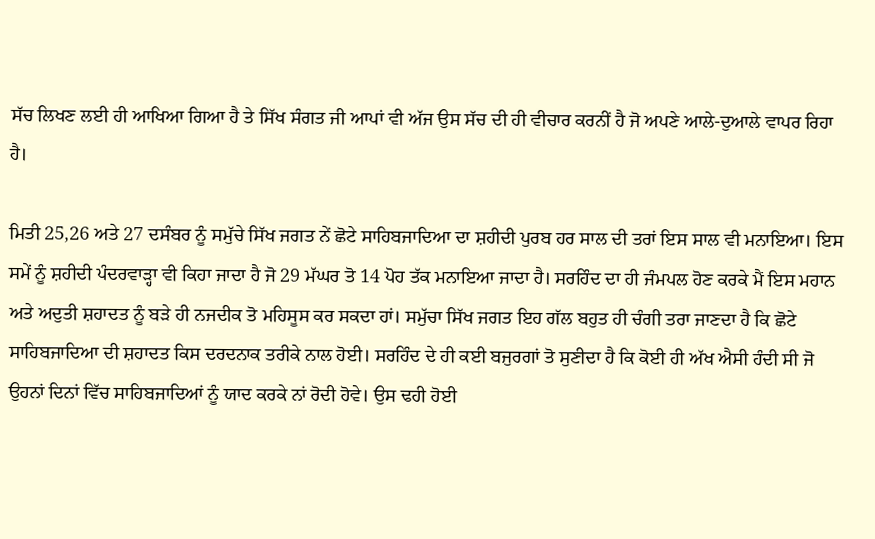ਸੱਚ ਲਿਖਣ ਲਈ ਹੀ ਆਖਿਆ ਗਿਆ ਹੈ ਤੇ ਸਿੱਖ ਸੰਗਤ ਜੀ ਆਪਾਂ ਵੀ ਅੱਜ ਉਸ ਸੱਚ ਦੀ ਹੀ ਵੀਚਾਰ ਕਰਨੀਂ ਹੈ ਜੋ ਅਪਣੇ ਆਲੇ-ਦੁਆਲੇ ਵਾਪਰ ਰਿਹਾ ਹੈ।

ਮਿਤੀ 25,26 ਅਤੇ 27 ਦਸੰਬਰ ਨੂੰ ਸਮੁੱਚੇ ਸਿੱਖ ਜਗਤ ਨੇਂ ਛੋਟੇ ਸਾਹਿਬਜਾਦਿਆ ਦਾ ਸ਼ਹੀਦੀ ਪੁਰਬ ਹਰ ਸਾਲ ਦੀ ਤਰਾਂ ਇਸ ਸਾਲ ਵੀ ਮਨਾਇਆ। ਇਸ ਸਮੇਂ ਨੂੰ ਸ਼ਹੀਦੀ ਪੰਦਰਵਾੜ੍ਹਾ ਵੀ ਕਿਹਾ ਜਾਦਾ ਹੈ ਜੋ 29 ਮੱਘਰ ਤੋ 14 ਪੋਹ ਤੱਕ ਮਨਾਇਆ ਜਾਦਾ ਹੈ। ਸਰਹਿੰਦ ਦਾ ਹੀ ਜੰਮਪਲ ਹੋਣ ਕਰਕੇ ਮੈਂ ਇਸ ਮਹਾਨ ਅਤੇ ਅਦੁਤੀ ਸ਼ਹਾਦਤ ਨੂੰ ਬੜੇ ਹੀ ਨਜਦੀਕ ਤੋ ਮਹਿਸੂਸ ਕਰ ਸਕਦਾ ਹਾਂ। ਸਮੁੱਚਾ ਸਿੱਖ ਜਗਤ ਇਹ ਗੱਲ ਬਹੁਤ ਹੀ ਚੰਗੀ ਤਰਾ ਜਾਣਦਾ ਹੈ ਕਿ ਛੋਟੇ ਸਾਹਿਬਜਾਦਿਆ ਦੀ ਸ਼ਹਾਦਤ ਕਿਸ ਦਰਦਨਾਕ ਤਰੀਕੇ ਨਾਲ ਹੋਈ। ਸਰਹਿੰਦ ਦੇ ਹੀ ਕਈ ਬਜੁਰਗਾਂ ਤੋ ਸੁਣੀਦਾ ਹੈ ਕਿ ਕੋਈ ਹੀ ਅੱਖ ਐਸੀ ਹੰਦੀ ਸੀ ਜੋ ਉਹਨਾਂ ਦਿਨਾਂ ਵਿੱਚ ਸਾਹਿਬਜਾਦਿਆਂ ਨੂੰ ਯਾਦ ਕਰਕੇ ਨਾਂ ਰੋਦੀ ਹੋਵੇ। ਉਸ ਢਹੀ ਹੋਈ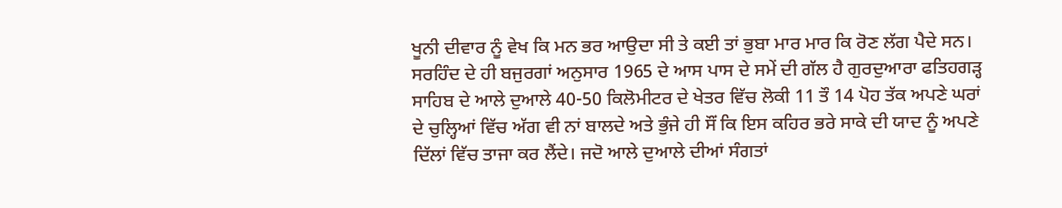ਖੂਨੀ ਦੀਵਾਰ ਨੂੰ ਵੇਖ ਕਿ ਮਨ ਭਰ ਆਉਦਾ ਸੀ ਤੇ ਕਈ ਤਾਂ ਭੁਬਾ ਮਾਰ ਮਾਰ ਕਿ ਰੋਣ ਲੱਗ ਪੈਦੇ ਸਨ। ਸਰਹਿੰਦ ਦੇ ਹੀ ਬਜੁਰਗਾਂ ਅਨੁਸਾਰ 1965 ਦੇ ਆਸ ਪਾਸ ਦੇ ਸਮੇਂ ਦੀ ਗੱਲ ਹੈ ਗੁਰਦੁਆਰਾ ਫਤਿਹਗੜ੍ਹ ਸਾਹਿਬ ਦੇ ਆਲੇ ਦੁਆਲੇ 40-50 ਕਿਲੋਮੀਟਰ ਦੇ ਖੇਤਰ ਵਿੱਚ ਲੋਕੀ 11 ਤੌ 14 ਪੋਹ ਤੱਕ ਅਪਣੇ ਘਰਾਂ ਦੇ ਚੁਲ੍ਹਿਆਂ ਵਿੱਚ ਅੱਗ ਵੀ ਨਾਂ ਬਾਲਦੇ ਅਤੇ ਭੁੰਜੇ ਹੀ ਸੌਂ ਕਿ ਇਸ ਕਹਿਰ ਭਰੇ ਸਾਕੇ ਦੀ ਯਾਦ ਨੂੰ ਅਪਣੇ ਦਿੱਲਾਂ ਵਿੱਚ ਤਾਜਾ ਕਰ ਲੈਂਦੇ। ਜਦੋ ਆਲੇ ਦੁਆਲੇ ਦੀਆਂ ਸੰਗਤਾਂ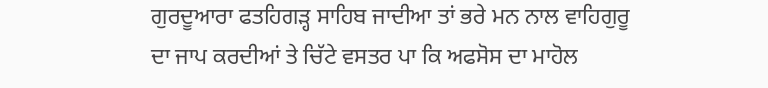ਗੁਰਦੂਆਰਾ ਫਤਹਿਗੜ੍ਹ ਸਾਹਿਬ ਜਾਦੀਆ ਤਾਂ ਭਰੇ ਮਨ ਨਾਲ ਵਾਹਿਗੁਰੂ ਦਾ ਜਾਪ ਕਰਦੀਆਂ ਤੇ ਚਿੱਟੇ ਵਸਤਰ ਪਾ ਕਿ ਅਫਸੋਸ ਦਾ ਮਾਹੋਲ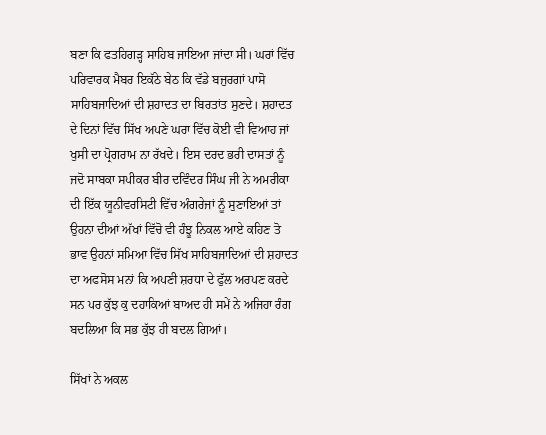ਬਣਾ ਕਿ ਫਤਹਿਗੜ੍ਹ ਸਾਹਿਬ ਜਾਇਆ ਜਾਂਦਾ ਸੀ। ਘਰਾਂ ਵਿੱਚ ਪਰਿਵਾਰਕ ਮੈਬਰ ਇਕੱਠੇ ਬੇਠ ਕਿ ਵੱਡੇ ਬਜੁਰਗਾਂ ਪਾਸੋ ਸਾਹਿਬਜਾਦਿਆਂ ਦੀ ਸ਼ਹਾਦਤ ਦਾ ਬਿਰਤਾਂਤ ਸੁਣਦੇ। ਸ਼ਹਾਦਤ ਦੇ ਦਿਨਾਂ ਵਿੱਚ ਸਿੱਖ ਅਪਣੇ ਘਰਾ ਵਿੱਚ ਕੋਈ ਵੀ ਵਿਆਹ ਜਾਂ ਖੁਸੀ ਦਾ ਪ੍ਰੋਗਰਾਮ ਨਾ ਰੱਖਦੇ। ਇਸ ਦਰਦ ਭਰੀ ਦਾਸਤਾਂ ਨੂੰ ਜਦੋ ਸਾਬਕਾ ਸਪੀਕਰ ਬੀਰ ਦਵਿੰਦਰ ਸਿੰਘ ਜੀ ਨੇ ਅਮਰੀਕਾ ਦੀ ਇੱਕ ਯੂਨੀਵਰਸਿਟੀ ਵਿੱਚ ਅੰਗਰੇਜਾਂ ਨੂੰ ਸੁਣਾਇਆਂ ਤਾਂ ਉਹਨਾ ਦੀਆਂ ਅੱਖਾਂ ਵਿੱਚੋ ਵੀ ਹੰਝੂ ਨਿਕਲ ਆਏ ਕਹਿਣ ਤੋ ਭਾਵ ਉਹਨਾਂ ਸਮਿਆ ਵਿੱਚ ਸਿੱਖ ਸਾਹਿਬਜਾਦਿਆਂ ਦੀ ਸ਼ਹਾਦਤ ਦਾ ਅਫਸੋਸ ਮਨਾਂ ਕਿ ਅਪਣੀ ਸ਼ਰਧਾ ਦੇ ਫੁੱਲ ਅਰਪਣ ਕਰਦੇ ਸਨ ਪਰ ਕੁੱਝ ਕੁ ਦਹਾਕਿਆਂ ਬਾਅਦ ਹੀ ਸਮੇਂ ਨੇ ਅਜਿਹਾ ਰੰਗ ਬਦਲਿਆ ਕਿ ਸਭ ਕੁੱਝ ਹੀ ਬਦਲ ਗਿਆਂ।

ਸਿੱਖਾਂ ਨੇ ਅਕਲ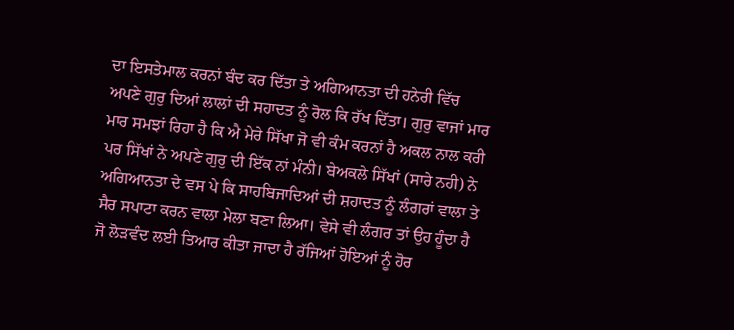ਦਾ ਇਸਤੇਮਾਲ ਕਰਨਾਂ ਬੰਦ ਕਰ ਦਿੱਤਾ ਤੇ ਅਗਿਆਨਤਾ ਦੀ ਹਨੇਰੀ ਵਿੱਚ ਅਪਣੇ ਗੁਰੁ ਦਿਆਂ ਲਾਲਾਂ ਦੀ ਸਹਾਦਤ ਨੂੰ ਰੋਲ ਕਿ ਰੱਖ ਦਿੱਤਾ। ਗੁਰੁ ਵਾਜਾਂ ਮਾਰ ਮਾਰ ਸਮਝਾਂ ਰਿਹਾ ਹੈ ਕਿ ਐ ਮੇਰੇ ਸਿੱਖਾ ਜੋ ਵੀ ਕੰਮ ਕਰਨਾਂ ਹੈ ਅਕਲ ਨਾਲ ਕਰੀ ਪਰ ਸਿੱਖਾਂ ਨੇ ਅਪਣੇ ਗੁਰੁ ਦੀ ਇੱਕ ਨਾਂ ਮੰਨੀ। ਬੇਅਕਲੇ ਸਿੱਖਾਂ (ਸਾਰੇ ਨਹੀ) ਨੇ ਅਗਿਆਨਤਾ ਦੇ ਵਸ ਪੇ ਕਿ ਸਾਹਬਿਜਾਦਿਆਂ ਦੀ ਸ਼ਹਾਦਤ ਨੂੰ ਲੰਗਰਾਂ ਵਾਲਾ ਤੇ ਸੈਰ ਸਪਾਟਾ ਕਰਨ ਵਾਲਾ ਮੇਲਾ ਬਣਾ ਲਿਆ। ਵੇਸੇ ਵੀ ਲੰਗਰ ਤਾਂ ਉਹ ਹੂੰਦਾ ਹੈ ਜੋ ਲੋੜਵੰਦ ਲਈ ਤਿਆਰ ਕੀਤਾ ਜਾਦਾ ਹੈ ਰੱਜਿਆਂ ਹੋਇਆਂ ਨੂੰ ਹੋਰ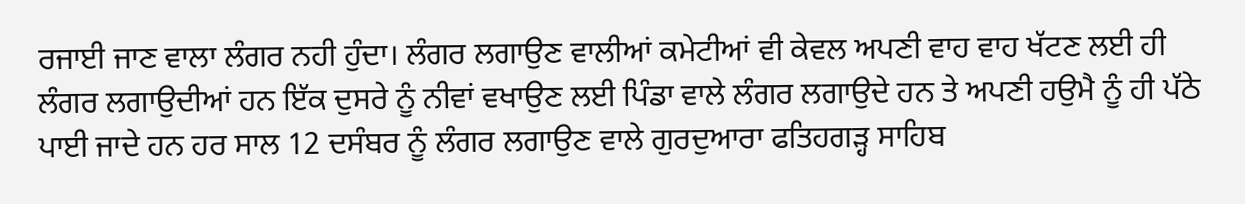ਰਜਾਈ ਜਾਣ ਵਾਲਾ ਲੰਗਰ ਨਹੀ ਹੁੰਦਾ। ਲੰਗਰ ਲਗਾਉਣ ਵਾਲੀਆਂ ਕਮੇਟੀਆਂ ਵੀ ਕੇਵਲ ਅਪਣੀ ਵਾਹ ਵਾਹ ਖੱਟਣ ਲਈ ਹੀ ਲੰਗਰ ਲਗਾਉਦੀਆਂ ਹਨ ਇੱਕ ਦੁਸਰੇ ਨੂੰ ਨੀਵਾਂ ਵਖਾਉਣ ਲਈ ਪਿੰਡਾ ਵਾਲੇ ਲੰਗਰ ਲਗਾਉਦੇ ਹਨ ਤੇ ਅਪਣੀ ਹਉਮੈ ਨੂੰ ਹੀ ਪੱਠੇ ਪਾਈ ਜਾਦੇ ਹਨ ਹਰ ਸਾਲ 12 ਦਸੰਬਰ ਨੂੰ ਲੰਗਰ ਲਗਾਉਣ ਵਾਲੇ ਗੁਰਦੁਆਰਾ ਫਤਿਹਗੜ੍ਹ ਸਾਹਿਬ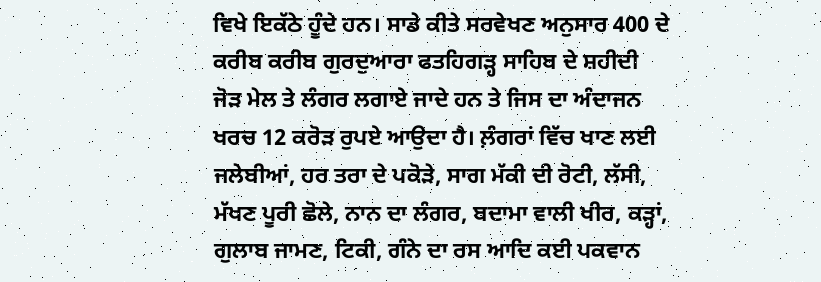ਵਿਖੇ ਇਕੱਠੇ ਹੂੰਦੇ ਹਨ। ਸਾਡੇ ਕੀਤੇ ਸਰਵੇਖਣ ਅਨੁਸਾਰ 400 ਦੇ ਕਰੀਬ ਕਰੀਬ ਗੁਰਦੁਆਰਾ ਫਤਹਿਗੜ੍ਹ ਸਾਹਿਬ ਦੇ ਸ਼ਹੀਦੀ ਜੋੜ ਮੇਲ ਤੇ ਲੰਗਰ ਲਗਾਏ ਜਾਦੇ ਹਨ ਤੇ ਜਿਸ ਦਾ ਅੰਦਾਜਨ ਖਰਚ 12 ਕਰੋੜ ਰੁਪਏ ਆਉਦਾ ਹੈ। ਲ਼ੰਗਰਾਂ ਵਿੱਚ ਖਾਣ ਲਈ ਜਲੇਬੀਆਂ, ਹਰ ਤਰਾ ਦੇ ਪਕੋੜੇ, ਸਾਗ ਮੱਕੀ ਦੀ ਰੋਟੀ, ਲੱਸੀ, ਮੱਖਣ ਪੂਰੀ ਛੋਲੇ, ਨਾਨ ਦਾ ਲੰਗਰ, ਬਦਾਮਾ ਵਾਲੀ ਖੀਰ, ਕੜ੍ਹਾਂ, ਗੁਲਾਬ ਜਾਮਣ, ਟਿਕੀ, ਗੰਨੇ ਦਾ ਰਸ ਆਦਿ ਕਈ ਪਕਵਾਨ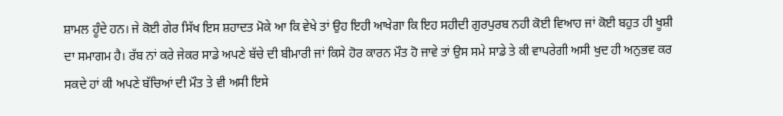ਸ਼ਾਮਲ ਹੂੰਦੇ ਹਨ। ਜੇ ਕੋਈ ਗੇਰ ਸਿੱਖ ਇਸ ਸ਼ਹਾਦਤ ਮੋਕੇ ਆ ਕਿ ਵੇਖੇ ਤਾਂ ਉਹ ਇਹੀ ਆਖੇਗਾ ਕਿ ਇਹ ਸਹੀਦੀ ਗੁਰਪੁਰਬ ਨਹੀ ਕੋਈ ਵਿਆਹ ਜਾਂ ਕੋਈ ਬਹੁਤ ਹੀ ਖੂਸ਼ੀ ਦਾ ਸਮਾਗਮ ਹੈ। ਰੱਬ ਨਾਂ ਕਰੇ ਜੇਕਰ ਸਾਡੇ ਅਪਣੇ ਬੱਚੇ ਦੀ ਬੀਮਾਰੀ ਜਾਂ ਕਿਸੇ ਹੋਰ ਕਾਰਨ ਮੌਤ ਹੋ ਜਾਵੇ ਤਾਂ ਉਸ ਸਮੇ ਸਾਡੇ ਤੇ ਕੀ ਵਾਪਰੇਗੀ ਅਸੀ ਖੁਦ ਹੀ ਅਨੁਭਵ ਕਰ ਸਕਦੇ ਹਾਂ ਕੀ ਅਪਣੇ ਬੱਚਿਆਂ ਦੀ ਮੌਤ ਤੇ ਵੀ ਅਸੀ ਇਸੇ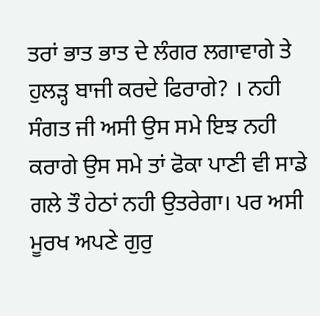ਤਰਾਂ ਭਾਤ ਭਾਤ ਦੇ ਲੰਗਰ ਲਗਾਵਾਗੇ ਤੇ ਹੁਲੜ੍ਹ ਬਾਜੀ ਕਰਦੇ ਫਿਰਾਗੇ? । ਨਹੀ ਸੰਗਤ ਜੀ ਅਸੀ ਉਸ ਸਮੇ ਇਝ ਨਹੀ ਕਰਾਗੇ ਉਸ ਸਮੇ ਤਾਂ ਫੋਕਾ ਪਾਣੀ ਵੀ ਸਾਡੇ ਗਲੇ ਤੌ ਹੇਠਾਂ ਨਹੀ ਉਤਰੇਗਾ। ਪਰ ਅਸੀ ਮੂਰਖ ਅਪਣੇ ਗੁਰੁ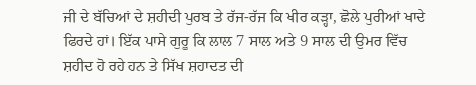ਜੀ ਦੇ ਬੱਚਿਆਂ ਦੇ ਸ਼ਹੀਦੀ ਪੁਰਬ ਤੇ ਰੱਜ-ਰੱਜ ਕਿ ਖੀਰ ਕੜ੍ਹਾ, ਛੋਲੇ ਪੁਰੀਆਂ ਖਾਦੇ ਫਿਰਦੇ ਹਾਂ। ਇੱਕ ਪਾਸੇ ਗੁਰੂ ਕਿ ਲਾਲ 7 ਸਾਲ ਅਤੇ 9 ਸਾਲ ਦੀ ਉਮਰ ਵਿੱਚ ਸ਼ਹੀਦ ਹੋ ਰਹੇ ਹਨ ਤੇ ਸਿੱਖ ਸ਼ਹਾਦਤ ਦੀ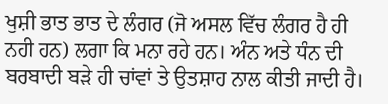ਖੁਸ਼ੀ ਭਾਤ ਭਾਤ ਦੇ ਲੰਗਰ (ਜੋ ਅਸਲ ਵਿੱਚ ਲੰਗਰ ਹੈ ਹੀ ਨਹੀ ਹਨ) ਲਗਾ ਕਿ ਮਨਾ ਰਹੇ ਹਨ। ਅੰਨ ਅਤੇ ਧੰਨ ਦੀ ਬਰਬਾਦੀ ਬੜੇ ਹੀ ਚਾਂਵਾਂ ਤੇ ਉਤਸ਼ਾਹ ਨਾਲ ਕੀਤੀ ਜਾਦੀ ਹੈ।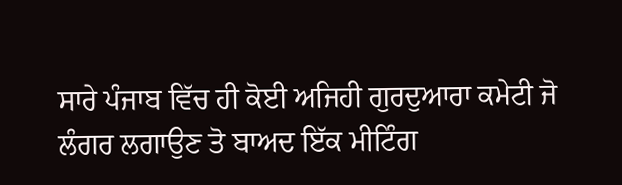ਸਾਰੇ ਪੰਜਾਬ ਵਿੱਚ ਹੀ ਕੋਈ ਅਜਿਹੀ ਗੁਰਦੁਆਰਾ ਕਮੇਟੀ ਜੋ ਲੰਗਰ ਲਗਾਉਣ ਤੋ ਬਾਅਦ ਇੱਕ ਮੀਟਿੰਗ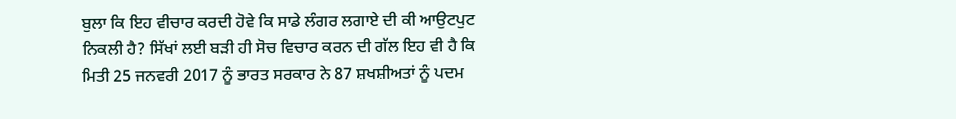ਬੁਲਾ ਕਿ ਇਹ ਵੀਚਾਰ ਕਰਦੀ ਹੋਵੇ ਕਿ ਸਾਡੇ ਲੰਗਰ ਲਗਾਏ ਦੀ ਕੀ ਆਉਟਪੁਟ ਨਿਕਲੀ ਹੈ? ਸਿੱਖਾਂ ਲਈ ਬੜੀ ਹੀ ਸੋਚ ਵਿਚਾਰ ਕਰਨ ਦੀ ਗੱਲ ਇਹ ਵੀ ਹੈ ਕਿ ਮਿਤੀ 25 ਜਨਵਰੀ 2017 ਨੂੰ ਭਾਰਤ ਸਰਕਾਰ ਨੇ 87 ਸ਼ਖਸ਼ੀਅਤਾਂ ਨੂੰ ਪਦਮ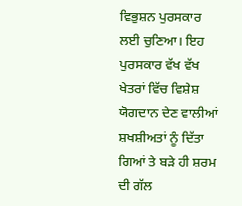ਵਿਭੁਸ਼ਨ ਪੁਰਸਕਾਰ ਲਈ ਚੁਣਿਆ। ਇਹ ਪੁਰਸਕਾਰ ਵੱਖ ਵੱਖ ਖੇਤਰਾਂ ਵਿੱਚ ਵਿਸ਼ੇਸ਼ ਯੋਗਦਾਨ ਦੇਣ ਵਾਲੀਆਂ ਸ਼ਖਸ਼ੀਅਤਾਂ ਨੂੰ ਦਿੱਤਾ ਗਿਆਂ ਤੇ ਬੜੇ ਹੀ ਸ਼ਰਮ ਦੀ ਗੱਲ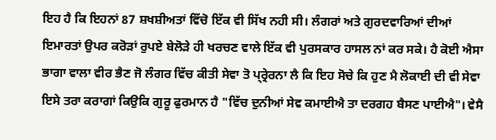ਇਹ ਹੈ ਕਿ ਇਹਨਾਂ 87 ਸ਼ਖਸ਼ੀਅਤਾਂ ਵਿੱਚੋ ਇੱਕ ਵੀ ਸਿੱਖ ਨਹੀ ਸੀ। ਲੰਗਰਾਂ ਅਤੇ ਗੁਰਦਵਾਰਿਆਂ ਦੀਆਂ ਇਮਾਰਤਾਂ ਉਪਰ ਕਰੋੜਾਂ ਰੁਪਏ ਬੇਲੋੜੇ ਹੀ ਖਰਚਣ ਵਾਲੇ ਇੱਕ ਵੀ ਪੁਰਸਕਾਰ ਹਾਸਲ ਨਾਂ ਕਰ ਸਕੇ। ਹੈ ਕੋਈ ਐਸਾ ਭਾਗਾ ਵਾਲਾ ਵੀਰ ਭੈਣ ਜੋ ਲੰਗਰ ਵਿੱਚ ਕੀਤੀ ਸੇਵਾ ਤੋ ਪ੍ਰ੍ਰੇਰਨਾ ਲੈ ਕਿ ਇਹ ਸੋਚੇ ਕਿ ਹੁਣ ਮੈ ਲੋਕਾਈ ਦੀ ਵੀ ਸੇਵਾ ਇਸੇ ਤਰਾ ਕਰਾਗਾਂ ਕਿਉਕਿ ਗੁਰੂ ਫੁਰਮਾਨ ਹੈ "ਵਿੱਚ ਦੁਨੀਆਂ ਸੇਵ ਕਮਾਈਐ ਤਾ ਦਰਗਹ ਬੈਸਣ ਪਾਈਐ"। ਵੇਸੈ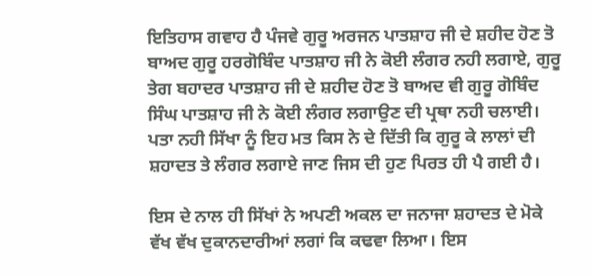ਇਤਿਹਾਸ ਗਵਾਹ ਹੈ ਪੰਜਵੇ ਗੁਰੂ ਅਰਜਨ ਪਾਤਸ਼ਾਹ ਜੀ ਦੇ ਸ਼ਹੀਦ ਹੋਣ ਤੋ ਬਾਅਦ ਗੁਰੂ ਹਰਗੋਬਿੰਦ ਪਾਤਸ਼ਾਹ ਜੀ ਨੇ ਕੋਈ ਲੰਗਰ ਨਹੀ ਲਗਾਏ, ਗੁਰੂ ਤੇਗ ਬਹਾਦਰ ਪਾਤਸ਼ਾਹ ਜੀ ਦੇ ਸ਼ਹੀਦ ਹੋਣ ਤੋ ਬਾਅਦ ਵੀ ਗੁਰੂ ਗੋਬਿੰਦ ਸਿੰਘ ਪਾਤਸ਼ਾਹ ਜੀ ਨੇ ਕੋਈ ਲੰਗਰ ਲਗਾਉਣ ਦੀ ਪ੍ਰਥਾ ਨਹੀ ਚਲਾਈ। ਪਤਾ ਨਹੀ ਸਿੱਖਾ ਨੂੰ ਇਹ ਮਤ ਕਿਸ ਨੇ ਦੇ ਦਿੱਤੀ ਕਿ ਗੁਰੂ ਕੇ ਲਾਲਾਂ ਦੀ ਸ਼ਹਾਦਤ ਤੇ ਲੰਗਰ ਲਗਾਏ ਜਾਣ ਜਿਸ ਦੀ ਹੁਣ ਪਿਰਤ ਹੀ ਪੈ ਗਈ ਹੈ।

ਇਸ ਦੇ ਨਾਲ ਹੀ ਸਿੱਖਾਂ ਨੇ ਅਪਣੀ ਅਕਲ ਦਾ ਜਨਾਜਾ ਸ਼ਹਾਦਤ ਦੇ ਮੋਕੇ ਵੱਖ ਵੱਖ ਦੁਕਾਨਦਾਰੀਆਂ ਲਗਾਂ ਕਿ ਕਢਵਾ ਲਿਆ। ਇਸ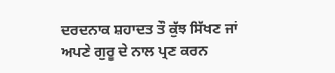ਦਰਦਨਾਕ ਸ਼ਹਾਦਤ ਤੌ ਕੁੱਝ ਸਿੱਖਣ ਜਾਂ ਅਪਣੇ ਗੁਰੂ ਦੇ ਨਾਲ ਪ੍ਰਣ ਕਰਨ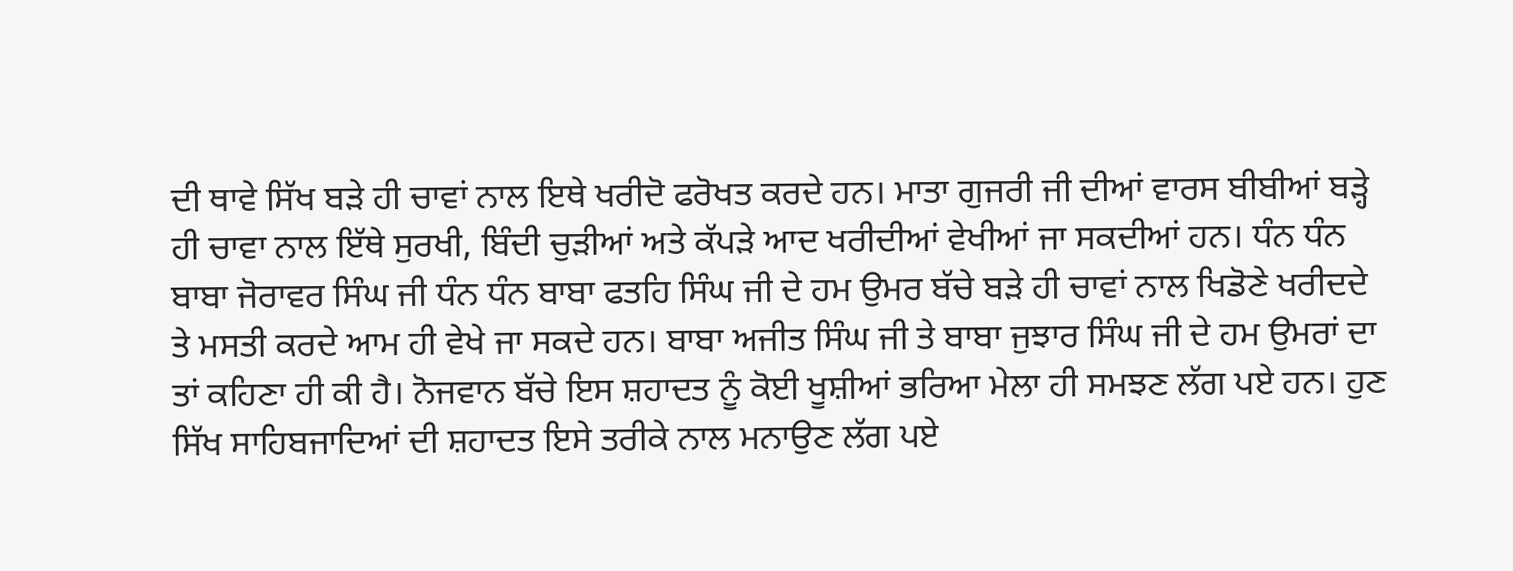ਦੀ ਥਾਵੇ ਸਿੱਖ ਬੜੇ ਹੀ ਚਾਵਾਂ ਨਾਲ ਇਥੇ ਖਰੀਦੋ ਫਰੋਖਤ ਕਰਦੇ ਹਨ। ਮਾਤਾ ਗੁਜਰੀ ਜੀ ਦੀਆਂ ਵਾਰਸ ਬੀਬੀਆਂ ਬੜ੍ਹੇ ਹੀ ਚਾਵਾ ਨਾਲ ਇੱਥੇ ਸੁਰਖੀ, ਬਿੰਦੀ ਚੁੜੀਆਂ ਅਤੇ ਕੱਪੜੇ ਆਦ ਖਰੀਦੀਆਂ ਵੇਖੀਆਂ ਜਾ ਸਕਦੀਆਂ ਹਨ। ਧੰਨ ਧੰਨ ਬਾਬਾ ਜੋਰਾਵਰ ਸਿੰਘ ਜੀ ਧੰਨ ਧੰਨ ਬਾਬਾ ਫਤਹਿ ਸਿੰਘ ਜੀ ਦੇ ਹਮ ਉਮਰ ਬੱਚੇ ਬੜੇ ਹੀ ਚਾਵਾਂ ਨਾਲ ਖਿਡੋਣੇ ਖਰੀਦਦੇ ਤੇ ਮਸਤੀ ਕਰਦੇ ਆਮ ਹੀ ਵੇਖੇ ਜਾ ਸਕਦੇ ਹਨ। ਬਾਬਾ ਅਜੀਤ ਸਿੰਘ ਜੀ ਤੇ ਬਾਬਾ ਜੁਝਾਰ ਸਿੰਘ ਜੀ ਦੇ ਹਮ ਉਮਰਾਂ ਦਾ ਤਾਂ ਕਹਿਣਾ ਹੀ ਕੀ ਹੈ। ਨੋਜਵਾਨ ਬੱਚੇ ਇਸ ਸ਼ਹਾਦਤ ਨੂੰ ਕੋਈ ਖੂਸ਼ੀਆਂ ਭਰਿਆ ਮੇਲਾ ਹੀ ਸਮਝਣ ਲੱਗ ਪਏ ਹਨ। ਹੁਣ ਸਿੱਖ ਸਾਹਿਬਜਾਦਿਆਂ ਦੀ ਸ਼ਹਾਦਤ ਇਸੇ ਤਰੀਕੇ ਨਾਲ ਮਨਾਉਣ ਲੱਗ ਪਏ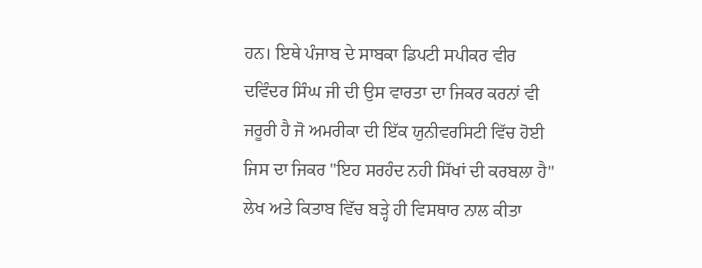ਹਨ। ਇਥੇ ਪੰਜਾਬ ਦੇ ਸਾਬਕਾ ਡਿਪਟੀ ਸਪੀਕਰ ਵੀਰ ਦਵਿੰਦਰ ਸਿੰਘ ਜੀ ਦੀ ਉਸ ਵਾਰਤਾ ਦਾ ਜਿਕਰ ਕਰਨਾਂ ਵੀ ਜਰੂਰੀ ਹੈ ਜੋ ਅਮਰੀਕਾ ਦੀ ਇੱਕ ਯੁਨੀਵਰਸਿਟੀ ਵਿੱਚ ਹੋਈ ਜਿਸ ਦਾ ਜਿਕਰ "ਇਹ ਸਰਹੰਦ ਨਹੀ ਸਿੱਖਾਂ ਦੀ ਕਰਬਲਾ ਹੈ" ਲੇਖ ਅਤੇ ਕਿਤਾਬ ਵਿੱਚ ਬੜ੍ਹੇ ਹੀ ਵਿਸਥਾਰ ਨਾਲ ਕੀਤਾ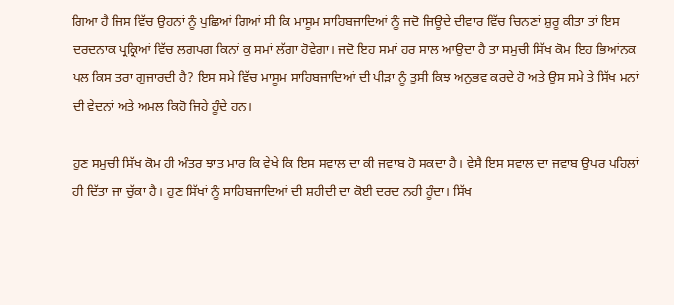ਗਿਆ ਹੈ ਜਿਸ ਵਿੱਚ ਉਹਨਾਂ ਨੂੰ ਪੁਛਿਆਂ ਗਿਆਂ ਸੀ ਕਿ ਮਾਸੂਮ ਸਾਹਿਬਜਾਦਿਆਂ ਨੂੰ ਜਦੋ ਜਿਊਦੇ ਦੀਵਾਰ ਵਿੱਚ ਚਿਨਣਾਂ ਸ਼ੁਰੂ ਕੀਤਾ ਤਾਂ ਇਸ ਦਰਦਨਾਕ ਪ੍ਰਕ੍ਰਿਆਂ ਵਿੱਚ ਲਗਪਗ ਕਿਨਾਂ ਕੁ ਸਮਾਂ ਲੱਗਾ ਹੋਵੇਗਾ। ਜਦੋ ਇਹ ਸਮਾਂ ਹਰ ਸਾਲ ਆਉਦਾ ਹੈ ਤਾ ਸਮੁਚੀ ਸਿੱਖ ਕੋਮ ਇਹ ਭਿਆਂਨਕ ਪਲ ਕਿਸ ਤਰਾ ਗੁਜਾਰਦੀ ਹੈ? ਇਸ ਸਮੇ ਵਿੱਚ ਮਾਸੂਮ ਸਾਹਿਬਜਾਦਿਆਂ ਦੀ ਪੀੜਾ ਨੂੰ ਤੁਸੀ ਕਿਝ ਅਨੁਭਵ ਕਰਦੇ ਹੋ ਅਤੇ ਉਸ ਸਮੇ ਤੇ ਸਿੱਖ ਮਨਾਂ ਦੀ ਵੇਦਨਾਂ ਅਤੇ ਅਮਲ ਕਿਹੋ ਜਿਹੇ ਹੂੰਦੇ ਹਨ।

ਹੁਣ ਸਮੁਚੀ ਸਿੱਖ ਕੋਮ ਹੀ ਅੰਤਰ ਝਾਤ ਮਾਰ ਕਿ ਵੇਖੇ ਕਿ ਇਸ ਸਵਾਲ ਦਾ ਕੀ ਜਵਾਬ ਹੋ ਸਕਦਾ ਹੈ। ਵੇਸੈ ਇਸ ਸਵਾਲ ਦਾ ਜਵਾਬ ਉਪਰ ਪਹਿਲਾਂ ਹੀ ਦਿੱਤਾ ਜਾ ਚੁੱਕਾ ਹੈ। ਹੁਣ ਸਿੱਖਾਂ ਨੂੰ ਸਾਹਿਬਜਾਦਿਆਂ ਦੀ ਸ਼ਹੀਦੀ ਦਾ ਕੋਈ ਦਰਦ ਨਹੀ ਹੂੰਦਾ। ਸਿੱਖ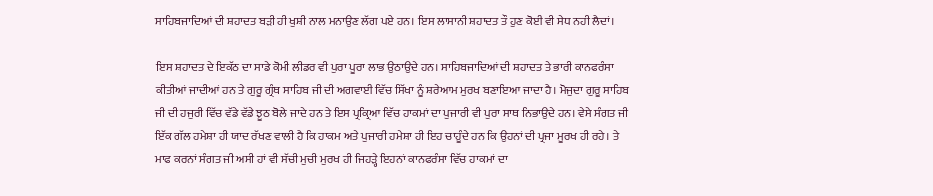ਸਾਹਿਬਜਾਦਿਆਂ ਦੀ ਸ਼ਹਾਦਤ ਬੜੀ ਹੀ ਖੁਸ਼ੀ ਨਾਲ ਮਨਾਉਣ ਲੱਗ ਪਏ ਹਨ। ਇਸ ਲਾਸਾਨੀ ਸ਼ਹਾਦਤ ਤੌ ਹੁਣ ਕੋਈ ਵੀ ਸੇਧ ਨਹੀ ਲੈਦਾਂ।

ਇਸ ਸ਼ਹਾਦਤ ਦੇ ਇਕੱਠ ਦਾ ਸਾਡੇ ਕੋਮੀ ਲੀਡਰ ਵੀ ਪੁਰਾ ਪੂਰਾ ਲਾਭ ਉਠਾਉਦੇ ਹਨ। ਸਾਹਿਬਜਾਦਿਆਂ ਦੀ ਸ਼ਹਾਦਤ ਤੇ ਭਾਰੀ ਕਾਨਫਰੰਸਾ ਕੀਤੀਆਂ ਜਾਦੀਆਂ ਹਨ ਤੇ ਗੁਰੂ ਗ੍ਰੰਥ ਸਾਹਿਬ ਜੀ ਦੀ ਅਗਵਾਈ ਵਿੱਚ ਸਿੱਖਾ ਨੂੰ ਸ਼ਰੇਆਮ ਮੁਰਖ ਬਣਾਇਆ ਜਾਦਾ ਹੈ। ਮੋਜੁਦਾ ਗੁਰੂ ਸਾਹਿਬ ਜੀ ਦੀ ਹਜੁਰੀ ਵਿੱਚ ਵੱਡੇ ਵੱਡੇ ਝੂਠ ਬੋਲੇ ਜਾਦੇ ਹਨ ਤੇ ਇਸ ਪ੍ਰਕ੍ਰਿਆ ਵਿੱਚ ਹਾਕਮਾਂ ਦਾ ਪੁਜਾਰੀ ਵੀ ਪੁਰਾ ਸਾਥ ਨਿਭਾਉਦੇ ਹਨ। ਵੇਸੇ ਸੰਗਤ ਜੀ ਇੱਕ ਗੱਲ ਹਮੇਸ਼ਾ ਹੀ ਯਾਦ ਰੱਖਣ ਵਾਲੀ ਹੈ ਕਿ ਹਾਕਮ ਅਤੇ ਪੁਜਾਰੀ ਹਮੇਸ਼ਾ ਹੀ ਇਹ ਚਾਹੂੰਦੇ ਹਨ ਕਿ ਉਹਨਾਂ ਦੀ ਪ੍ਰਜਾ ਮੂਰਖ ਹੀ ਰਹੇ। ਤੇ ਮਾਫ ਕਰਨਾਂ ਸੰਗਤ ਜੀ ਅਸੀ ਹਾਂ ਵੀ ਸੱਚੀ ਮੁਚੀ ਮੁਰਖ ਹੀ ਜਿਹੜ੍ਹੇ ਇਹਨਾਂ ਕਾਨਫਰੰਸਾ ਵਿੱਚ ਹਾਕਮਾਂ ਦਾ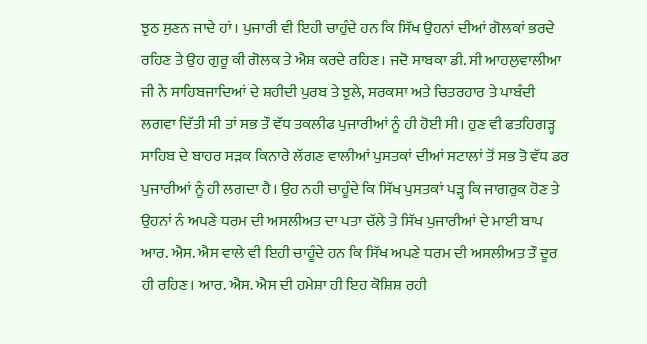ਝੁਠ ਸੁਣਨ ਜਾਦੇ ਹਾਂ। ਪੁਜਾਰੀ ਵੀ ਇਹੀ ਚਾਹੁੰਦੇ ਹਨ ਕਿ ਸਿੱਖ ਉਹਨਾਂ ਦੀਆਂ ਗੋਲਕਾਂ ਭਰਦੇ ਰਹਿਣ ਤੇ ਉਹ ਗੁਰੂ ਕੀ ਗੋਲਕ ਤੇ ਐਸ਼ ਕਰਦੇ ਰਹਿਣ। ਜਦੋ ਸਾਬਕਾ ਡੀ. ਸੀ ਆਹਲੁਵਾਲੀਆ ਜੀ ਨੇ ਸਾਹਿਬਜਾਦਿਆਂ ਦੇ ਸ਼ਹੀਦੀ ਪੁਰਬ ਤੇ ਝੁਲੇ, ਸਰਕਸਾ ਅਤੇ ਚਿਤਰਹਾਰ ਤੇ ਪਾਬੰਦੀ ਲਗਵਾ ਦਿੱਤੀ ਸੀ ਤਾਂ ਸਭ ਤੌ ਵੱਧ ਤਕਲੀਫ ਪੁਜਾਰੀਆਂ ਨੂੰ ਹੀ ਹੋਈ ਸੀ। ਹੁਣ ਵੀ ਫਤਹਿਗੜ੍ਹ ਸਾਹਿਬ ਦੇ ਬਾਹਰ ਸੜਕ ਕਿਨਾਰੇ ਲੱਗਣ ਵਾਲੀਆਂ ਪੁਸਤਕਾਂ ਦੀਆਂ ਸਟਾਲਾਂ ਤੋਂ ਸਭ ਤੋ ਵੱਧ ਡਰ ਪੁਜਾਰੀਆਂ ਨੂੰ ਹੀ ਲਗਦਾ ਹੈ। ਉਹ ਨਹੀ ਚਾਹੂੰਦੇ ਕਿ ਸਿੱਖ ਪੁਸਤਕਾਂ ਪੜ੍ਹ ਕਿ ਜਾਗਰੁਕ ਹੋਣ ਤੇ ਉਹਨਾਂ ਨੰ ਅਪਣੇ ਧਰਮ ਦੀ ਅਸਲੀਅਤ ਦਾ ਪਤਾ ਚੱਲੇ ਤੇ ਸਿੱਖ ਪੁਜਾਰੀਆਂ ਦੇ ਮਾਈ ਬਾਪ ਆਰ. ਐਸ. ਐਸ ਵਾਲੇ ਵੀ ਇਹੀ ਚਾਹੂੰਦੇ ਹਨ ਕਿ ਸਿੱਖ ਅਪਣੇ ਧਰਮ ਦੀ ਅਸਲੀਅਤ ਤੌ ਦੂਰ ਹੀ ਰਹਿਣ। ਆਰ. ਐਸ. ਐਸ ਦੀ ਹਮੇਸ਼ਾ ਹੀ ਇਹ ਕੋਸ਼ਿਸ਼ ਰਹੀ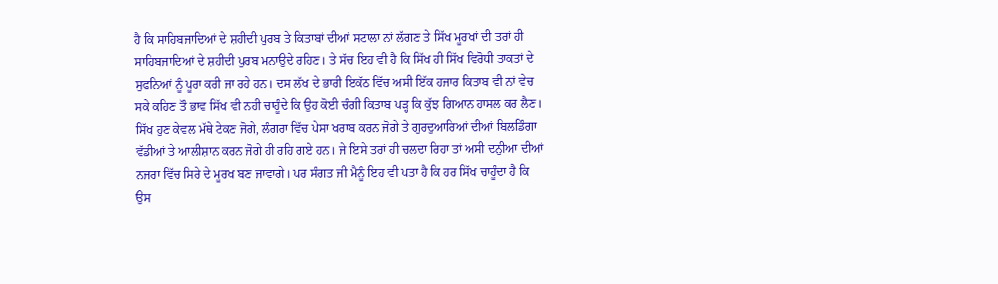ਹੈ ਕਿ ਸਾਹਿਬਜਾਦਿਆਂ ਦੇ ਸ਼ਹੀਦੀ ਪੁਰਬ ਤੇ ਕਿਤਾਬਾਂ ਦੀਆਂ ਸਟਾਲਾ ਨਾਂ ਲੱਗਣ ਤੇ ਸਿੱਖ ਮੂਰਖਾਂ ਦੀ ਤਰਾਂ ਹੀ ਸਾਹਿਬਜਾਦਿਆਂ ਦੇ ਸ਼ਹੀਦੀ ਪੁਰਬ ਮਨਾਉਦੇ ਰਹਿਣ। ਤੇ ਸੱਚ ਇਹ ਵੀ ਹੈ ਕਿ ਸਿੱਖ ਹੀ ਸਿੱਖ ਵਿਰੋਧੀ ਤਾਕਤਾਂ ਦੇ ਸੁਫਨਿਆਂ ਨੂੰ ਪੂਰਾ ਕਰੀ ਜਾ ਰਹੇ ਹਨ। ਦਸ ਲੱਖ ਦੇ ਭਾਰੀ ਇਕੱਠ ਵਿੱਚ ਅਸੀ ਇੱਕ ਹਜਾਰ ਕਿਤਾਬ ਵੀ ਨਾਂ ਵੇਚ ਸਕੇ ਕਹਿਣ ਤੌ ਭਾਵ ਸਿੱਖ ਵੀ ਨਹੀ ਚਾਹੂੰਦੇ ਕਿ ਉਹ ਕੋਈ ਚੰਗੀ ਕਿਤਾਬ ਪੜ੍ਹ ਕਿ ਕੁੱਝ ਗਿਆਨ ਹਾਸਲ ਕਰ ਲੈਣ। ਸਿੱਖ ਹੁਣ ਕੇਵਲ ਮੱਥੇ ਟੇਕਣ ਜੋਗੇ, ਲੰਗਰਾ ਵਿੱਚ ਪੇਸਾ ਖਰਾਬ ਕਰਨ ਜੋਗੇ ਤੇ ਗੁਰਦੁਆਰਿਆਂ ਦੀਆਂ ਬਿਲਡਿੰਗਾ ਵੱਡੀਆਂ ਤੇ ਆਲੀਸ਼ਾਨ ਕਰਨ ਜੋਗੇ ਹੀ ਰਹਿ ਗਏ ਹਨ। ਜੇ ਇਸੇ ਤਰਾਂ ਹੀ ਚਲਦਾ ਰਿਹਾ ਤਾਂ ਅਸੀ ਦਨੁੀਆ ਦੀਆਂ ਨਜਰਾ ਵਿੱਚ ਸਿਰੇ ਦੇ ਮੂਰਖ ਬਣ ਜਾਵਾਗੇ। ਪਰ ਸੰਗਤ ਜੀ ਮੈਨੂੰ ਇਹ ਵੀ ਪਤਾ ਹੈ ਕਿ ਹਰ ਸਿੱਖ ਚਾਹੂੰਦਾ ਹੈ ਕਿ ਉਸ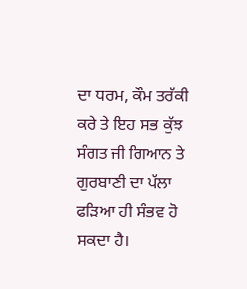ਦਾ ਧਰਮ, ਕੌਮ ਤਰੱਕੀ ਕਰੇ ਤੇ ਇਹ ਸਭ ਕੁੱਝ ਸੰਗਤ ਜੀ ਗਿਆਨ ਤੇ ਗੁਰਬਾਣੀ ਦਾ ਪੱਲਾ ਫੜਿਆ ਹੀ ਸੰਭਵ ਹੋ ਸਕਦਾ ਹੈ।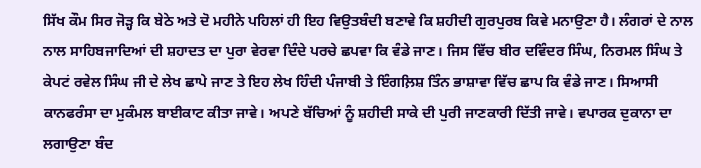ਸਿੱਖ ਕੌਮ ਸਿਰ ਜੋੜ੍ਹ ਕਿ ਬੇਠੇ ਅਤੇ ਦੋ ਮਹੀਨੇ ਪਹਿਲਾਂ ਹੀ ਇਹ ਵਿਉਤਬੰਦੀ ਬਣਾਵੇ ਕਿ ਸ਼ਹੀਦੀ ਗੁਰਪੁਰਬ ਕਿਵੇ ਮਨਾਉਣਾ ਹੈ। ਲੰਗਰਾਂ ਦੇ ਨਾਲ ਨਾਲ ਸਾਹਿਬਜਾਦਿਆਂ ਦੀ ਸ਼ਹਾਦਤ ਦਾ ਪੁਰਾ ਵੇਰਵਾ ਦਿੰਦੇ ਪਰਚੇ ਛਪਵਾ ਕਿ ਵੰਡੇ ਜਾਣ। ਜਿਸ ਵਿੱਚ ਬੀਰ ਦਵਿੰਦਰ ਸਿੰਘ, ਨਿਰਮਲ ਸਿੰਘ ਤੇ ਕੇਪਟਂ ਰਵੇਲ ਸਿੰਘ ਜੀ ਦੇ ਲੇਖ ਛਾਪੇ ਜਾਣ ਤੇ ਇਹ ਲੇਖ ਹਿੰਦੀ ਪੰਜਾਬੀ ਤੇ ਇੰਗਲ਼ਿਸ਼ ਤਿੰਨ ਭਾਸ਼ਾਵਾ ਵਿੱਚ ਛਾਪ ਕਿ ਵੰਡੇ ਜਾਣ। ਸਿਆਸੀ ਕਾਨਫਰੰਸਾ ਦਾ ਮੁਕੰਮਲ ਬਾਈਕਾਟ ਕੀਤਾ ਜਾਵੇ। ਅਪਣੇ ਬੱਚਿਆਂ ਨੂੰ ਸ਼ਹੀਦੀ ਸਾਕੇ ਦੀ ਪੁਰੀ ਜਾਣਕਾਰੀ ਦਿੱਤੀ ਜਾਵੇ। ਵਪਾਰਕ ਦੁਕਾਨਾ ਦਾ ਲਗਾਉਣਾ ਬੰਦ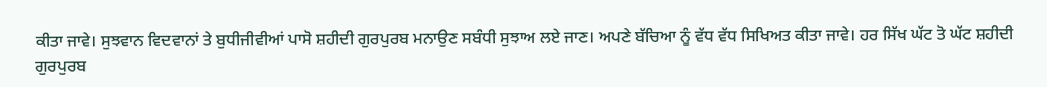ਕੀਤਾ ਜਾਵੇ। ਸੁਝਵਾਨ ਵਿਦਵਾਨਾਂ ਤੇ ਬੁਧੀਜੀਵੀਆਂ ਪਾਸੋ ਸ਼ਹੀਦੀ ਗੁਰਪੁਰਬ ਮਨਾਉਣ ਸਬੰਧੀ ਸੁਝਾਅ ਲਏ ਜਾਣ। ਅਪਣੇ ਬੱਚਿਆ ਨੂੰ ਵੱਧ ਵੱਧ ਸਿਖਿਅਤ ਕੀਤਾ ਜਾਵੇ। ਹਰ ਸਿੱਖ ਘੱਟ ਤੋ ਘੱਟ ਸ਼ਹੀਦੀ ਗੁਰਪੁਰਬ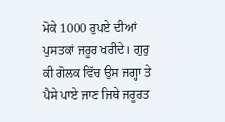ਮੋਕੇ 1000 ਰੁਪਏ ਦੀਆਂ ਪੁਸਤਕਾਂ ਜਰੂਰ ਖਰੀਦੇ। ਗੁਰੁ ਕੀ ਗੋਲਕ ਵਿੱਚ ਉਸ ਜਗ੍ਹਾ ਤੇ ਪੈਸੇ ਪਾਏ ਜਾਣ ਜਿਥੇ ਜਰੂਰਤ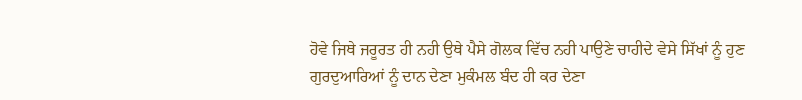ਹੋਵੇ ਜਿਥੇ ਜਰੂਰਤ ਹੀ ਨਹੀ ਉਥੇ ਪੈਸੇ ਗੋਲਕ ਵਿੱਚ ਨਹੀ ਪਾਉਣੇ ਚਾਹੀਦੇ ਵੇਸੇ ਸਿੱਖਾਂ ਨੂੰ ਹੁਣ ਗੁਰਦੁਆਰਿਆਂ ਨੂੰ ਦਾਨ ਦੇਣਾ ਮੁਕੰਮਲ ਬੰਦ ਹੀ ਕਰ ਦੇਣਾ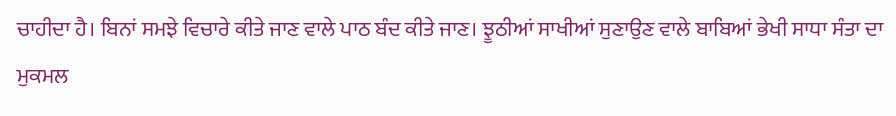ਚਾਹੀਦਾ ਹੈ। ਬਿਨਾਂ ਸਮਝੇ ਵਿਚਾਰੇ ਕੀਤੇ ਜਾਣ ਵਾਲੇ ਪਾਠ ਬੰਦ ਕੀਤੇ ਜਾਣ। ਝੂਠੀਆਂ ਸਾਖੀਆਂ ਸੁਣਾਉਣ ਵਾਲੇ ਬਾਬਿਆਂ ਭੇਖੀ ਸਾਧਾ ਸੰਤਾ ਦਾ ਮੁਕਮਲ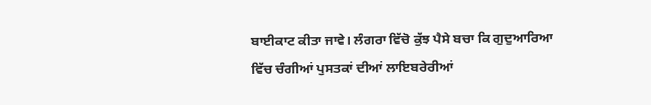ਬਾਈਕਾਟ ਕੀਤਾ ਜਾਵੇ। ਲੰਗਰਾ ਵਿੱਚੋ ਕੁੱਝ ਪੈਸੇ ਬਚਾ ਕਿ ਗੁਦੁਆਰਿਆ ਵਿੱਚ ਚੰਗੀਆਂ ਪੁਸਤਕਾਂ ਦੀਆਂ ਲਾਇਬਰੇਰੀਆਂ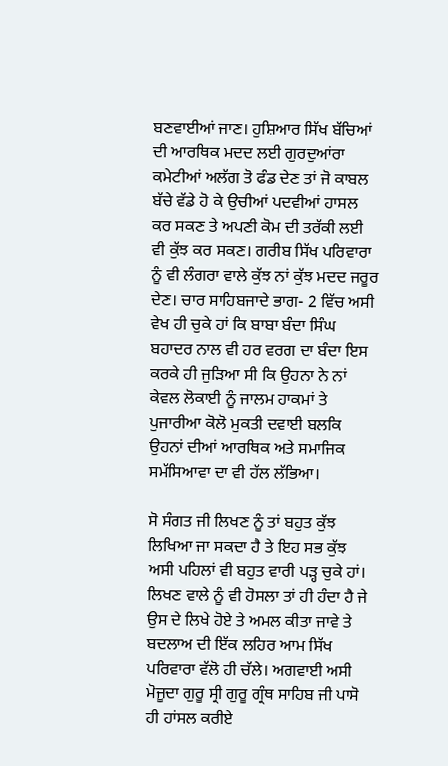ਬਣਵਾਈਆਂ ਜਾਣ। ਹੁਸ਼ਿਆਰ ਸਿੱਖ ਬੱਚਿਆਂ ਦੀ ਆਰਥਿਕ ਮਦਦ ਲਈ ਗੁਰਦੁਆਂਰਾ ਕਮੇਟੀਆਂ ਅਲੱਗ ਤੋ ਫੰਡ ਦੇਣ ਤਾਂ ਜੋ ਕਾਬਲ ਬੱਚੇ ਵੱਡੇ ਹੋ ਕੇ ਉਚੀਆਂ ਪਦਵੀਆਂ ਹਾਸਲ ਕਰ ਸਕਣ ਤੇ ਅਪਣੀ ਕੋਮ ਦੀ ਤਰੱਕੀ ਲਈ ਵੀ ਕੁੱਝ ਕਰ ਸਕਣ। ਗਰੀਬ ਸਿੱਖ ਪਰਿਵਾਰਾ ਨੂੰ ਵੀ ਲੰਗਰਾ ਵਾਲੇ ਕੁੱਝ ਨਾਂ ਕੁੱਝ ਮਦਦ ਜਰੂਰ ਦੇਣ। ਚਾਰ ਸਾਹਿਬਜਾਦੇ ਭਾਗ- 2 ਵਿੱਚ ਅਸੀ ਵੇਖ ਹੀ ਚੁਕੇ ਹਾਂ ਕਿ ਬਾਬਾ ਬੰਦਾ ਸਿੰਘ ਬਹਾਦਰ ਨਾਲ ਵੀ ਹਰ ਵਰਗ ਦਾ ਬੰਦਾ ਇਸ ਕਰਕੇ ਹੀ ਜੁੜਿਆ ਸੀ ਕਿ ਉਹਨਾ ਨੇ ਨਾਂ ਕੇਵਲ ਲੋਕਾਈ ਨੂੰ ਜਾਲਮ ਹਾਕਮਾਂ ਤੇ ਪੁਜਾਰੀਆ ਕੋਲੋ ਮੁਕਤੀ ਦਵਾਈ ਬਲਕਿ ਉਹਨਾਂ ਦੀਆਂ ਆਰਥਿਕ ਅਤੇ ਸਮਾਜਿਕ ਸਮੱਸਿਆਵਾ ਦਾ ਵੀ ਹੱਲ ਲੱਭਿਆ।

ਸੋ ਸੰਗਤ ਜੀ ਲਿਖਣ ਨੂੰ ਤਾਂ ਬਹੁਤ ਕੁੱਝ ਲਿਖਿਆ ਜਾ ਸਕਦਾ ਹੈ ਤੇ ਇਹ ਸਭ ਕੁੱਝ ਅਸੀ ਪਹਿਲਾਂ ਵੀ ਬਹੁਤ ਵਾਰੀ ਪੜ੍ਹ ਚੁਕੇ ਹਾਂ। ਲਿਖਣ ਵਾਲੇ ਨੂੰ ਵੀ ਹੋਸਲਾ ਤਾਂ ਹੀ ਹੰਦਾ ਹੈ ਜੇ ਉਸ ਦੇ ਲਿਖੇ ਹੋਏ ਤੇ ਅਮਲ ਕੀਤਾ ਜਾਵੇ ਤੇ ਬਦਲਾਅ ਦੀ ਇੱਕ ਲਹਿਰ ਆਮ ਸਿੱਖ ਪਰਿਵਾਰਾ ਵੱਲੋ ਹੀ ਚੱਲੇ। ਅਗਵਾਈ ਅਸੀ ਮੋਜੂਦਾ ਗੁਰੂ ਸ੍ਰੀ ਗੁਰੂ ਗ੍ਰੰਥ ਸਾਹਿਬ ਜੀ ਪਾਸੋ ਹੀ ਹਾਂਸਲ ਕਰੀਏ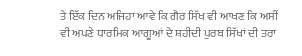ਤੇ ਇੱਕ ਦਿਨ ਅਜਿਹਾ ਆਵੇ ਕਿ ਗੈਰ ਸਿੱਖ ਵੀ ਆਖਣ ਕਿ ਅਸੀਂ ਵੀ ਅਪਣੇ ਧਾਰਮਿਕ ਆਗੂਆਂ ਦੇ ਸ਼ਹੀਦੀ ਪੁਰਬ ਸਿੱਖਾਂ ਦੀ ਤਰਾ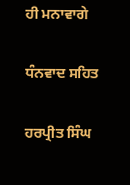ਹੀ ਮਨਾਵਾਗੇ

ਧੰਨਵਾਦ ਸਹਿਤ

ਹਰਪ੍ਰੀਤ ਸਿੰਘ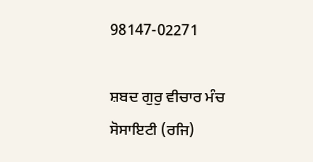98147-02271

ਸ਼ਬਦ ਗੁਰੁ ਵੀਚਾਰ ਮੰਚ ਸੋਸਾਇਟੀ (ਰਜਿ)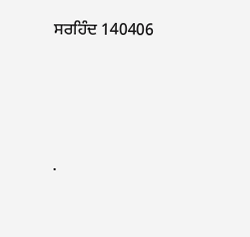ਸਰਹਿੰਦ 140406




.